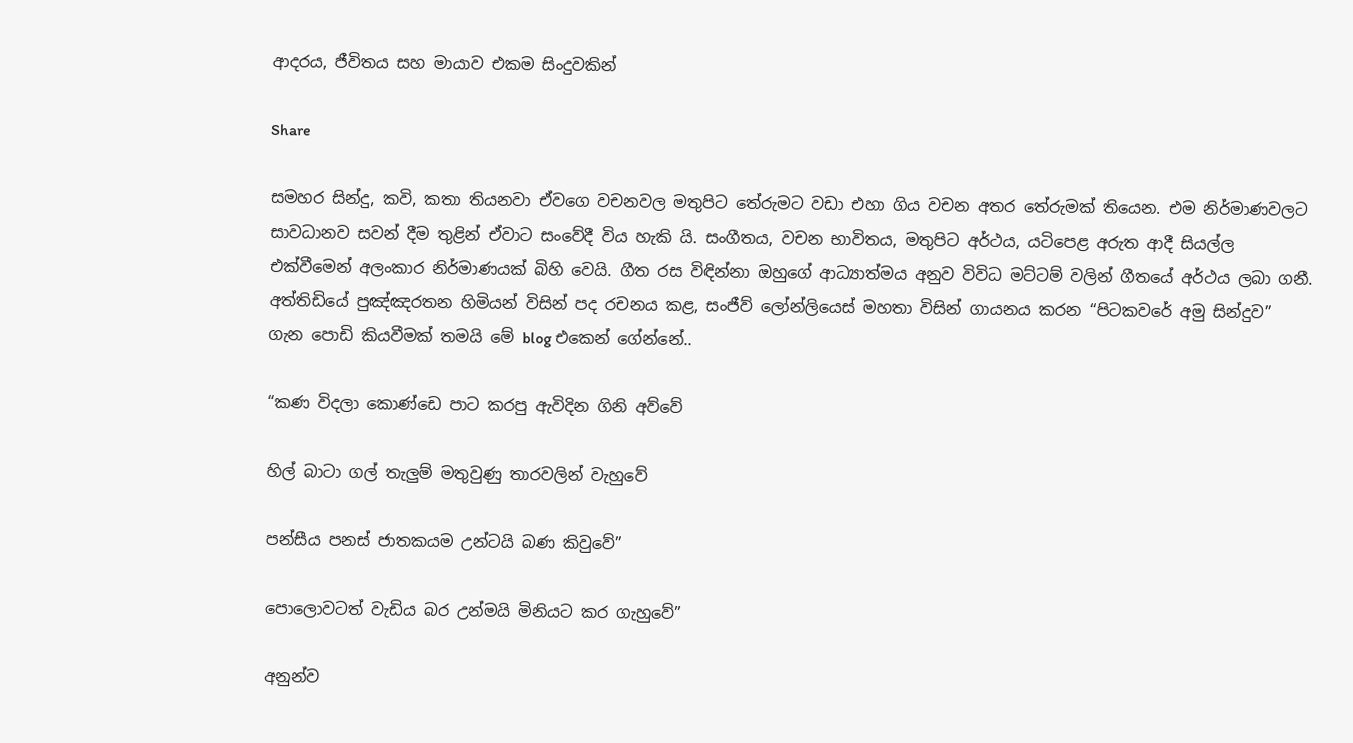ආදරය, ජීවිතය සහ මායාව එකම සිංදුවකින්

Share

සමහර සින්දු, කවි, කතා තියනවා ඒවගෙ වචනවල මතුපිට තේරුමට වඩා එහා ගිය වචන අතර තේරුමක් තියෙන. එම නිර්මාණවලට සාවධානව සවන් දීම තුළින් ඒවාට සංවේදී විය හැකි යි. සංගීතය, වචන භාවිතය, මතුපිට අර්ථය, යටිපෙළ අරුත ආදී සියල්ල එක්වීමෙන් අලංකාර නිර්මාණයක් බිහි වෙයි. ගීත රස විඳින්නා ඔහුගේ ආධ්‍යාත්මය අනුව විවිධ මට්ටම් වලින් ගීතයේ අර්ථය ලබා ගනී. අත්තිඩියේ පුඤ්ඤරතන හිමියන් විසින් පද රචනය කළ, සංජීව් ලෝන්ලියෙස් මහතා විසින් ගායනය කරන “පිටකවරේ අමු සින්දුව” ගැන පොඩි කියවීමක් තමයි මේ blog එකෙන් ගේන්නේ..

“කණ විදලා කොණ්ඩෙ පාට කරපු ඇවිදින ගිනි අව්වේ

හිල් බාටා ගල් තැලුම් මතුවුණු තාරවලින් වැහුවේ

පන්සීය පනස් ජාතකයම උන්ටයි බණ කිවුවේ”

පොලොවටත් වැඩිය බර උන්මයි මිනියට කර ගැහුවේ”

අනුන්ව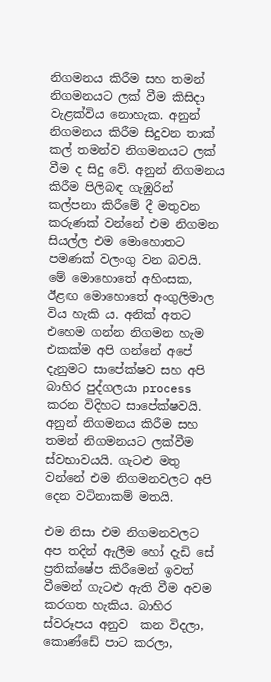නිගමනය කිරීම සහ තමන් නිගමනයට ලක් වීම කිසිදා වැළක්විය නොහැක. අනුන් නිගමනය කිරීම සිදුවන තාක් කල් තමන්ව නිගමනයට ලක් වීම ද සිදු වේ. අනුන් නිගමනය කිරීම පිලිබඳ ගැඹුරින් කල්පනා කිරීමේ දී මතුවන කරුණක් වන්නේ එම නිගමන සියල්ල එම මොහොතට පමණක් වලංගු වන බවයි. මේ මොහොතේ අහිංසක, ඊළඟ මොහොතේ අංගුලිමාල විය හැකි ය. අනික් අතට එහෙම ගන්න නිගමන හැම එකක්ම අපි ගන්නේ අපේ දැනුමට සාපේක්ෂව සහ අපි බාහිර පුද්ගලයා process  කරන විදිහට සාපේක්ෂවයි. අනුන් නිගමනය කිරීම සහ තමන් නිගමනයට ලක්වීම ස්වභාවයයි. ගැටළු මතු වන්නේ එම නිගමනවලට අපි දෙන වටිනාකම් මතයි.

එම නිසා එම නිගමනවලට අප තදින් ඇලීම හෝ දැඩි සේ ප්‍රතික්ෂේප කිරීමෙන් ඉවත් වීමෙන් ගැටළු ඇති වීම අවම කරගත හැකිය. බාහිර ස්වරූපය අනුව  කන විදලා, කොණ්ඩේ පාට කරලා,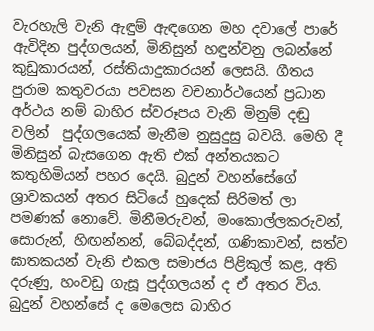වැරහැලි වැනි ඇඳුම් ඇඳගෙන මහ දවාලේ පාරේ ඇවිදින පුද්ගලයන්, මිනිසුන් හඳුන්වනු ලබන්නේ කුඩුකාරයන්, රස්තියාදුකාරයන් ලෙසයි. ගීතය පුරාම කතුවරයා පවසන වචනාර්ථයෙන් ප්‍රධාන අර්ථය නම් බාහිර ස්වරූපය වැනි මිනුම් දඬු වලින්  පුද්ගලයෙක් මැනීම නුසුදුසු බවයි. මෙහි දී මිනිසුන් බැසගෙන ඇති එක් අන්තයකට කතුහිමියන් පහර දෙයි. බුදුන් වහන්සේගේ ශ්‍රාවකයන් අතර සිටියේ හුදෙක් සිරිමත් ලා පමණක් නොවේ. මිනීමරුවන්, මංකොල්ලකරුවන්, සොරුන්, හිඟන්නන්, බේබද්දන්, ගණිකාවන්, සත්ව ඝාතකයන් වැනි එකල සමාජය පිළිකුල් කළ, අති දරුණු, හංවඩු ගැසූ පුද්ගලයන් ද ඒ අතර විය. බුදුන් වහන්සේ ද මෙලෙස බාහිර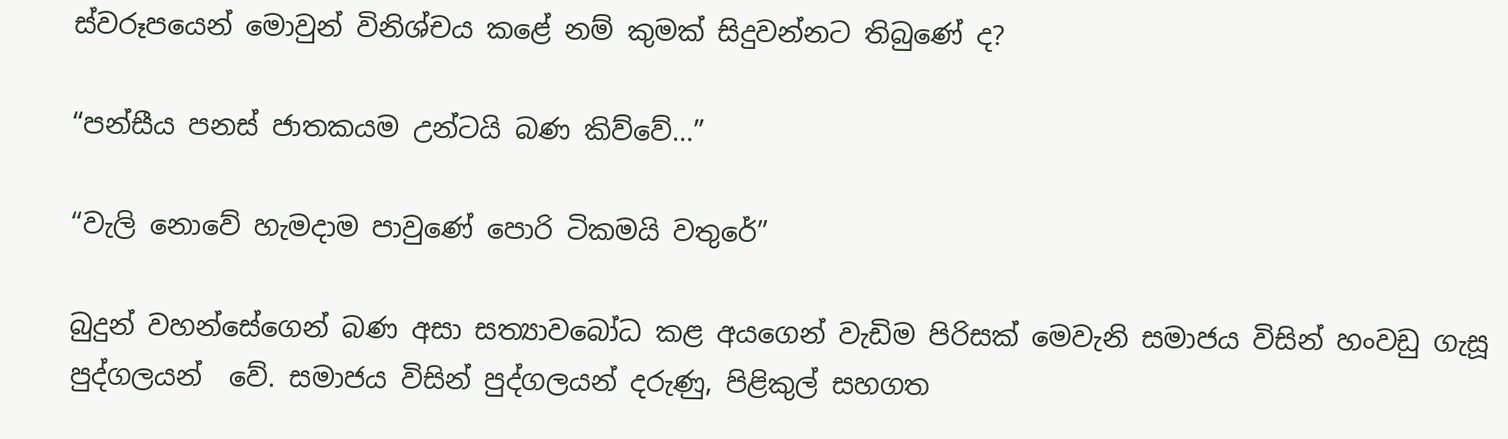ස්වරූපයෙන් මොවුන් විනිශ්චය කළේ නම් කුමක් සිදුවන්නට තිබුණේ ද?

“පන්සීය පනස් ජාතකයම උන්ටයි බණ කිව්වේ…”

“වැලි නොවේ හැමදාම පාවුණේ පොරි ටිකමයි වතුරේ”

බුදුන් වහන්සේගෙන් බණ අසා සත්‍යාවබෝධ කළ අයගෙන් වැඩිම පිරිසක් මෙවැනි සමාජය විසින් හංවඩු ගැසූ පුද්ගලයන්  වේ. සමාජය විසින් පුද්ගලයන් දරුණු, පිළිකුල් සහගත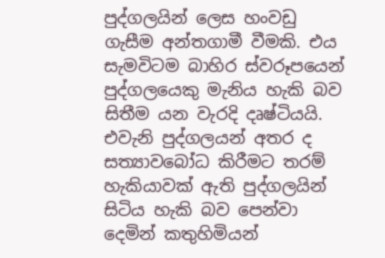පුද්ගලයින් ලෙස හංවඩු ගැසීම අන්තගාමී වීමකි. එය සැමවිටම බාහිර ස්වරූපයෙන් පුද්ගලයෙකු මැනිය හැකි බව සිතීම යන වැරදි දෘෂ්ටියයි. එවැනි පුද්ගලයන් අතර ද සත්‍යාවබෝධ කිරීමට තරම් හැකියාවක් ඇති පුද්ගලයින් සිටිය හැකි බව පෙන්වා දෙමින් කතුහිමියන්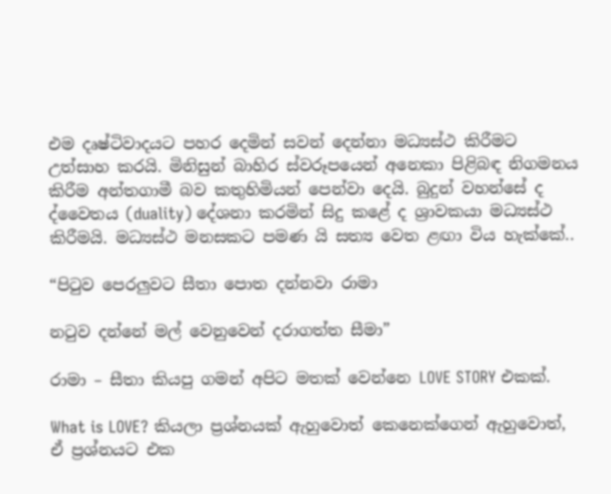එම දෘෂ්ටිවාදයට පහර දෙමින් සවන් දෙන්නා මධ්‍යස්ථ කිරීමට උත්සාහ කරයි. මිනිසුන් බාහිර ස්වරූපයෙන් අනෙකා පිළිබඳ නිගමනය කිරීම අන්තගාමී බව කතුහිමියන් පෙන්වා දෙයි. බුදුන් වහන්සේ ද ද්වෛතය (duality) දේශනා කරමින් සිදු කළේ ද ශ්‍රාවකයා මධ්‍යස්ථ කිරීමයි. මධ්‍යස්ථ මනසකට පමණ යි සත්‍ය වෙත ළඟා විය හැක්කේ..

“පිටුව පෙරලුවට සීතා පොත දන්නවා රාමා

නටුව දන්නේ මල් වෙනුවෙන් දරාගත්ත සීමා”

රාමා – සීතා කියපු ගමන් අපිට මතක් වෙන්නෙ LOVE STORY එකක්.

What is LOVE? කියලා ප්‍රශ්නයක් ඇහුවොත් කෙනෙක්ගෙන් ඇහුවොත්, ඒ ප්‍රශ්නයට එක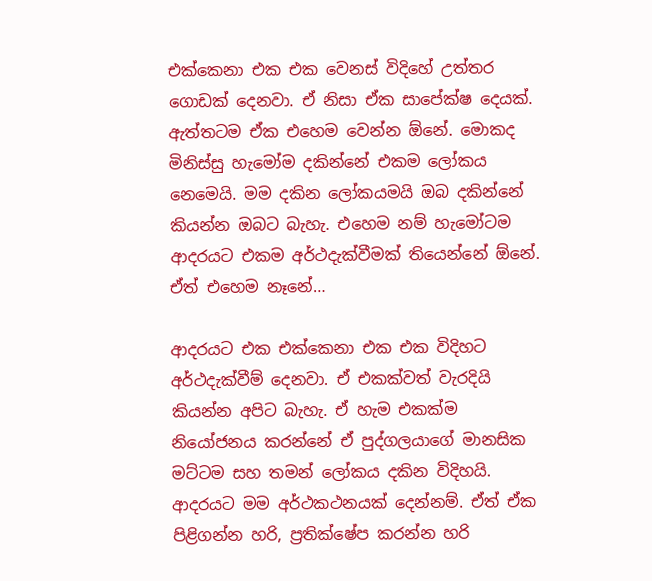එක්කෙනා එක එක වෙනස් විදිහේ උත්තර ගොඩක් දෙනවා. ඒ නිසා ඒක සාපේක්ෂ දෙයක්. ඇත්තටම ඒක එහෙම වෙන්න ඕනේ. මොකද මිනිස්සු හැමෝම දකින්නේ එකම ලෝකය නෙමෙයි. මම දකින ලෝකයමයි ඔබ දකින්නේ කියන්න ඔබට බැහැ. එහෙම නම් හැමෝටම ආදරයට එකම අර්ථදැක්වීමක් තියෙන්නේ ඕනේ. ඒත් එහෙම නෑනේ…

ආදරයට එක එක්කෙනා එක එක විදිහට අර්ථදැක්වීම් දෙනවා. ඒ එකක්වත් වැරදියි කියන්න අපිට බැහැ. ඒ හැම එකක්ම නියෝජනය කරන්නේ ඒ පුද්ගලයාගේ මානසික මට්ටම සහ තමන් ලෝකය දකින විදිහයි. ආදරයට මම අර්ථකථනයක් දෙන්නම්. ඒත් ඒක පිළිගන්න හරි, ප්‍රතික්ෂේප කරන්න හරි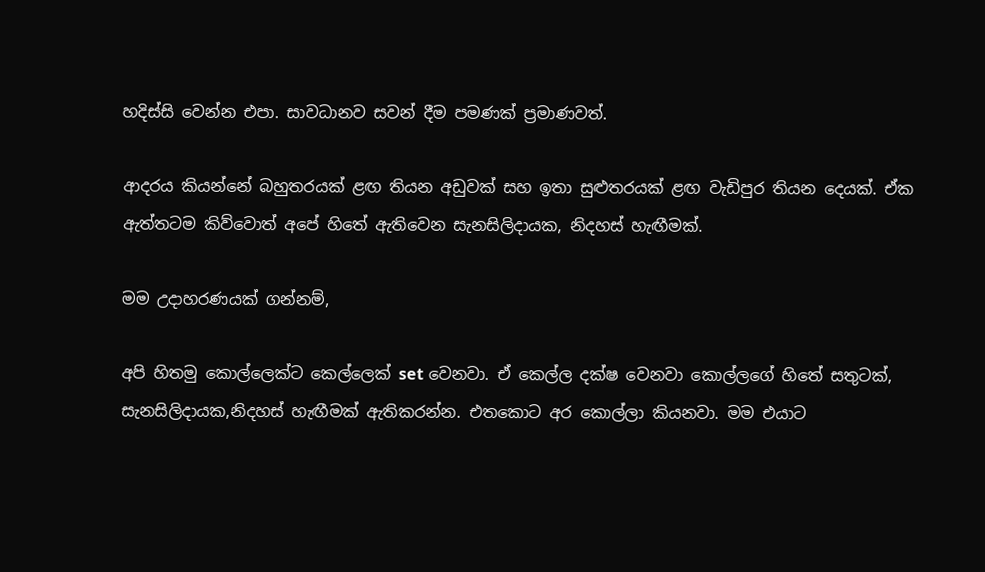හදිස්සි වෙන්න එපා. සාවධානව සවන් දීම පමණක් ප්‍රමාණවත්.

ආදරය කියන්නේ බහුතරයක් ළඟ තියන අඩුවක් සහ ඉතා සුළුතරයක් ළඟ වැඩිපුර තියන දෙයක්. ඒක ඇත්තටම කිව්වොත් අපේ හිතේ ඇතිවෙන සැනසිලිදායක, නිදහස් හැඟීමක්.

මම උදාහරණයක් ගන්නම්,

අපි හිතමු කොල්ලෙක්ට කෙල්ලෙක් set වෙනවා. ඒ කෙල්ල දක්ෂ වෙනවා කොල්ලගේ හිතේ සතුටක්, සැනසිලිදායක,නිදහස් හැඟීමක් ඇතිකරන්න. එතකොට අර කොල්ලා කියනවා. මම එයාට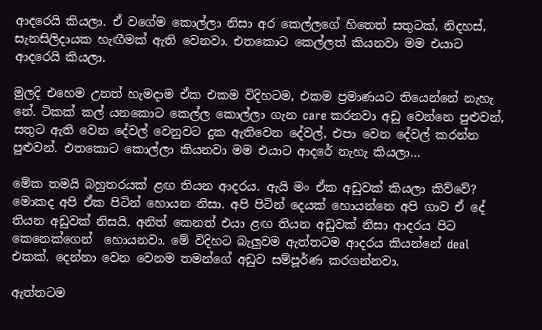ආදරෙයි කියලා. ඒ වගේම කොල්ලා නිසා අර කෙල්ලගේ හිතෙත් සතුටක්, නිදහස්, සැනසිලිදායක හැඟීමක් ඇති වෙනවා. එතකොට කෙල්ලත් කියනවා මම එයාට ආදරෙයි කියලා.

මුලදි එහෙම උනත් හැමදාම ඒක එකම විදිහටම, එකම ප්‍රමාණයට තියෙන්නේ නැහැ නේ. ටිකක් කල් යනකොට කෙල්ල කොල්ලා ගැන care කරනවා අඩු වෙන්නෙ පුළුවන්, සතුට ඇති වෙන දේවල් වෙනුවට දුක ඇතිවෙන දේවල්, එපා වෙන දේවල් කරන්න පුළුවන්. එතකොට කොල්ලා කියනවා මම එයාට ආදරේ නැහැ කියලා…

මේක තමයි බහුතරයක් ළඟ තියන ආදරය. ඇයි මං ඒක අඩුවක් කියලා කිව්වේ? මොකද අපි ඒක පිටින් හොයන නිසා. අපි පිටින් දෙයක් හොයන්නෙ අපි ගාව ඒ දේ තියන අඩුවක් නිසයි. අනිත් කෙනත් එයා ළඟ තියන අඩුවක් නිසා ආදරය පිට කෙනෙක්ගෙන්  හොයනවා. මේ විදිහට බැලුවම ඇත්තටම ආදරය කියන්නේ deal එකක්. දෙන්නා වෙන වෙනම තමන්ගේ අඩුව සම්පූර්ණ කරගන්නවා.

ඇත්තටම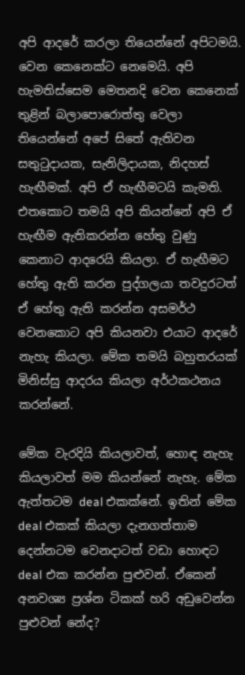අපි ආදරේ කරලා තියෙන්නේ අපිටමයි. වෙන කෙනෙක්ට නෙමෙයි. අපි හැමතිස්සෙම මෙතනදි වෙන කෙනෙක් තුළින් බලාපොරොත්තු වෙලා තියෙන්නේ අපේ සිතේ ඇතිවන සතුටුදායක, සැනිලිදායක, නිදහස් හැඟීමක්. අපි ඒ හැඟීමටයි කැමති. එතකොට තමයි අපි කියන්නේ අපි ඒ හැඟීම ඇතිකරන්න හේතු වුණු කෙනාට ආදරෙයි කියලා. ඒ හැඟීමට හේතු ඇති කරන පුද්ගලයා තවදුරටත් ඒ හේතු ඇති කරන්න අසමර්ථ වෙනකොට අපි කියනවා එයාට ආදරේ නැහැ කියලා. මේක තමයි බහුතරයක් මිනිස්සු ආදරය කියලා අර්ථකථනය කරන්නේ.

මේක වැරදියි කියලාවත්, හොඳ නැහැ කියලාවත් මම කියන්නේ නැහැ. මේක ඇත්තටම deal එකක්නේ. ඉතින් මේක deal එකක් කියලා දැනගත්තාම දෙන්නටම වෙනදාටත් වඩා හොඳට deal එක කරන්න පුළුවන්. ඒකෙන් අනවශ්‍ය ප්‍රශ්න ටිකක් හරි අඩුවෙන්න පුළුවන් නේද?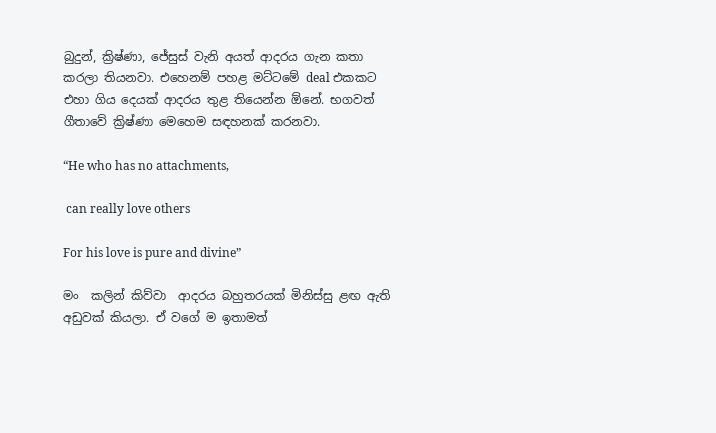බුදුන්, ක්‍රිෂ්ණා, ජේසුස් වැනි අයත් ආදරය ගැන කතා කරලා තියනවා. එහෙනම් පහළ මට්ටමේ deal එකකට එහා ගිය දෙයක් ආදරය තුළ තියෙන්න ඕනේ. භගවත් ගීතාවේ ක්‍රිෂ්ණා මෙහෙම සඳහනක් කරනවා.

“He who has no attachments,

 can really love others

For his love is pure and divine”

මං  කලින් කිව්වා  ආදරය බහුතරයක් මිනිස්සු ළඟ ඇති අඩුවක් කියලා. ඒ වගේ ම ඉතාමත්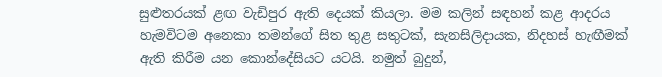සුළුතරයක් ළඟ වැඩිපුර ඇති දෙයක් කියලා. මම කලින් සඳහන් කළ ආදරය හැමවිටම අනෙකා තමන්ගේ සිත තුළ සතුටක්, සැනසිලිදායක, නිදහස් හැඟීමක් ඇති කිරීම යන කොන්දේසියට යටයි. නමුත් බුදුන්,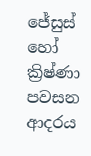ජේසුස් හෝ ක්‍රිෂ්ණා පවසන ආදරය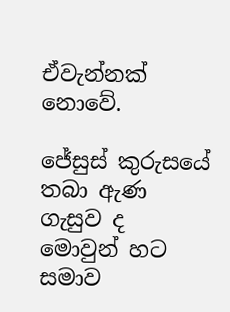ඒවැන්නක් නොවේ.

ජේසුස් කුරුසයේ තබා ඇණ ගැසුව ද මොවුන් හට සමාව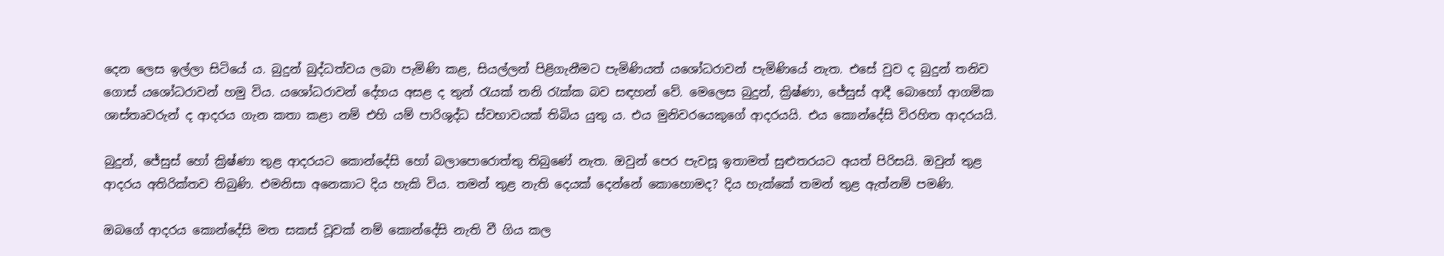දෙන ලෙස ඉල්ලා සිටියේ ය. බුදුන් බුද්ධත්වය ලබා පැමිණි කළ, සියල්ලන් පිළිගැනීමට පැමිණියත් යශෝධරාවන් පැමිණියේ නැත. එසේ වුව ද බුදුන් තනිව ගොස් යශෝධරාවන් හමු විය. යශෝධරාවන් දේහය අසළ ද තුන් රැයක් තනි රැක්ක බව සඳහන් වේ. මෙලෙස බුදුන්, ක්‍රිෂ්ණා, ජේසුස් ආදී බොහෝ ආගමික ශාස්තෘවරුන් ද ආදරය ගැන කතා කළා නම් එහි යම් පාරිශුද්ධ ස්වභාවයක් තිබිය යුතු ය. එය මුනිවරයෙකුගේ ආදරයයි. එය කොන්දේසි විරහිත ආදරයයි.

බුදුන්, ජේසුස් හෝ ක්‍රිෂ්ණා තුළ ආදරයට කොන්දේසි හෝ බලාපොරොත්තු තිබුණේ නැත. ඔවුන් පෙර පැවසූ ඉතාමත් සුළුතරයට අයත් පිරිසයි. ඔවුන් තුළ ආදරය අතිරික්තව තිබුණි. එමනිසා අනෙකාට දිය හැකි විය. තමන් තුළ නැති දෙයක් දෙන්නේ කොහොමද? දිය හැක්කේ තමන් තුළ ඇත්නම් පමණි.

ඔබගේ ආදරය කොන්දේසි මත සකස් වූවක් නම් කොන්දේසි නැති වී ගිය කල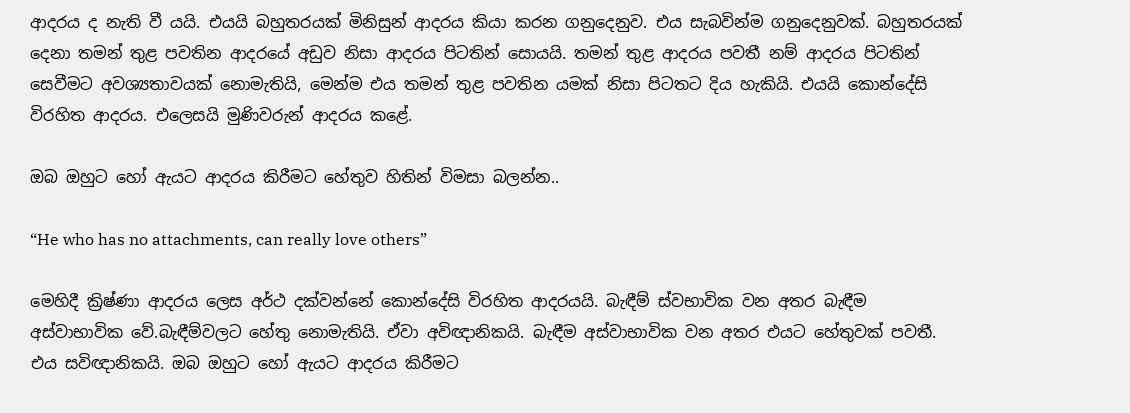ආදරය ද නැති වී යයි. එයයි බහුතරයක් මිනිසුන් ආදරය කියා කරන ගනුදෙනුව. එය සැබවින්ම ගනුදෙනුවක්. බහුතරයක් දෙනා තමන් තුළ පවතින ආදරයේ අඩුව නිසා ආදරය පිටතින් සොයයි. තමන් තුළ ආදරය පවතී නම් ආදරය පිටතින් සෙවීමට අවශ්‍යතාවයක් නොමැතියි, මෙන්ම එය තමන් තුළ පවතින යමක් නිසා පිටතට දිය හැකියි. එයයි කොන්දේසි විරහිත ආදරය. එලෙසයි මුණිවරුන් ආදරය කළේ.

ඔබ ඔහුට හෝ ඇයට ආදරය කිරීමට හේතුව හිතින් විමසා බලන්න..

“He who has no attachments, can really love others”

මෙහිදී ක්‍රිෂ්ණා ආදරය ලෙස අර්ථ දක්වන්නේ කොන්දේසි විරහිත ආදරයයි. බැඳීම් ස්වභාවික වන අතර බැඳීම අස්වාභාවික වේ.බැඳීම්වලට හේතු නොමැතියි. ඒවා අවිඥානිකයි. බැඳීම අස්වාභාවික වන අතර එයට හේතුවක් පවතී. එය සවිඥානිකයි. ඔබ ඔහුට හෝ ඇයට ආදරය කිරීමට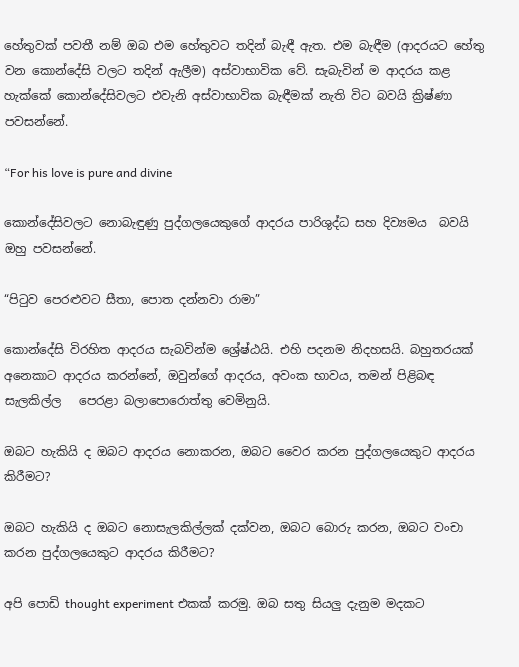හේතුවක් පවතී නම් ඔබ එම හේතුවට තදින් බැඳී ඇත. එම බැඳීම (ආදරයට හේතු වන කොන්දේසි වලට තදින් ඇලීම) අස්වාභාවික වේ. සැබැවින් ම ආදරය කළ හැක්කේ කොන්දේසිවලට එවැනි අස්වාභාවික බැඳීමක් නැති විට බවයි ක්‍රිෂ්ණා පවසන්නේ.

“For his love is pure and divine

කොන්දේසිවලට නොබැඳුණු පුද්ගලයෙකුගේ ආදරය පාරිශුද්ධ සහ දිව්‍යමය  බවයි ඔහු පවසන්නේ.

“පිටුව පෙරළුවට සීතා, පොත දන්නවා රාමා”

කොන්දේසි විරහිත ආදරය සැබවින්ම ශ්‍රේෂ්ඨයි. එහි පදනම නිදහසයි. බහුතරයක් අනෙකාට ආදරය කරන්නේ, ඔවුන්ගේ ආදරය, අවංක භාවය, තමන් පිළිබඳ සැලකිල්ල   පෙරළා බලාපොරොත්තු වෙමිනුයි.

ඔබට හැකියි ද ඔබට ආදරය නොකරන, ඔබට වෛර කරන පුද්ගලයෙකුට ආදරය කිරීමට?

ඔබට හැකියි ද ඔබට නොසැලකිල්ලක් දක්වන, ඔබට බොරු කරන, ඔබට වංචා කරන පුද්ගලයෙකුට ආදරය කිරීමට?

අපි පොඩි thought experiment එකක් කරමු. ඔබ සතු සියලු දැනුම මදකට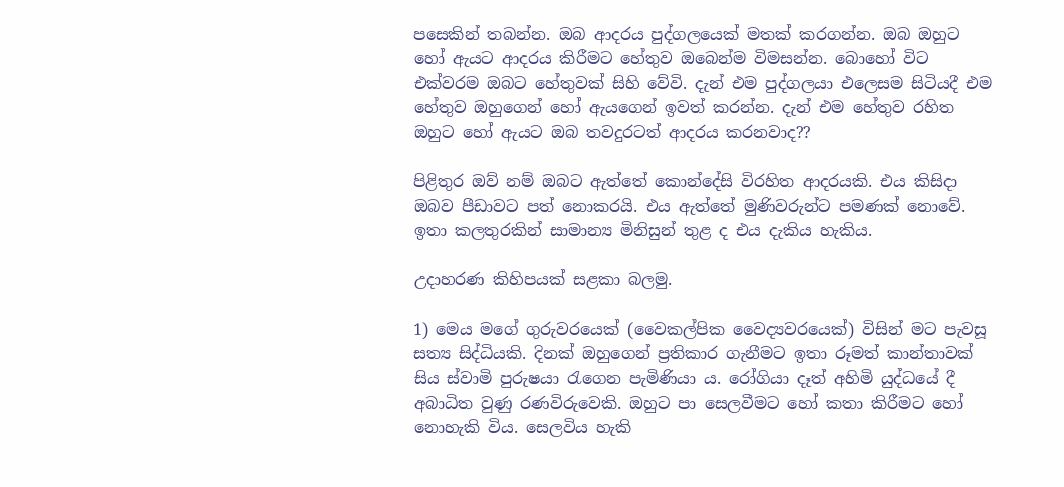පසෙකින් තබන්න. ඔබ ආදරය පුද්ගලයෙක් මතක් කරගන්න. ඔබ ඔහුට හෝ ඇයට ආදරය කිරීමට හේතුව ඔබෙන්ම විමසන්න. බොහෝ විට එක්වරම ඔබට හේතුවක් සිහි වේවි. දැන් එම පුද්ගලයා එලෙසම සිටියදී එම හේතුව ඔහුගෙන් හෝ ඇයගෙන් ඉවත් කරන්න. දැන් එම හේතුව රහිත ඔහුට හෝ ඇයට ඔබ තවදුරටත් ආදරය කරනවාද??

පිළිතුර ඔව් නම් ඔබට ඇත්තේ කොන්දේසි විරහිත ආදරයකි. එය කිසිදා ඔබව පීඩාවට පත් නොකරයි. එය ඇත්තේ මුණිවරුන්ට පමණක් නොවේ. ඉතා කලතුරකින් සාමාන්‍ය මිනිසුන් තුළ ද එය දැකිය හැකිය.

උදාහරණ කිහිපයක් සළකා බලමු.

1) මෙය මගේ ගුරුවරයෙක් (වෛකල්පික වෛද්‍යවරයෙක්) විසින් මට පැවසූ සත්‍ය සිද්ධියකි. දිනක් ඔහුගෙන් ප්‍රතිකාර ගැනීමට ඉතා රූමත් කාන්තාවක් සිය ස්වාමි පුරුෂයා රැගෙන පැමිණියා ය. රෝගියා දෑත් අහිමි යුද්ධයේ දී අබාධිත වුණු රණවිරුවෙකි. ඔහුට පා සෙලවීමට හෝ කතා කිරීමට හෝ නොහැකි විය. සෙලවිය හැකි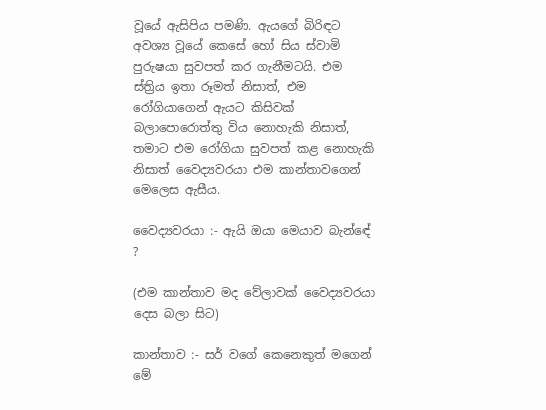වූයේ ඇසිපිය පමණි. ඇයගේ බිරිඳට අවශ්‍ය වූයේ කෙසේ හෝ සිය ස්වාමි පුරුෂයා සුවපත් කර ගැනීමටයි. එම ස්ත්‍රිය ඉතා රූමත් නිසාත්, එම රෝගියාගෙන් ඇයට කිසිවක් බලාපොරොත්තු විය නොහැකි නිසාත්, තමාට එම රෝගියා සුවපත් කළ නොහැකි නිසාත් වෛද්‍යවරයා එම කාන්තාවගෙන් මෙලෙස ඇසීය.

වෛද්‍යවරයා :- ඇයි ඔයා මෙයාව බැන්ඳේ ?

(එම කාන්තාව මද වේලාවක් වෛද්‍යවරයා දෙස බලා සිට)

කාන්තාව :- සර් වගේ කෙනෙකුත් මගෙන් මේ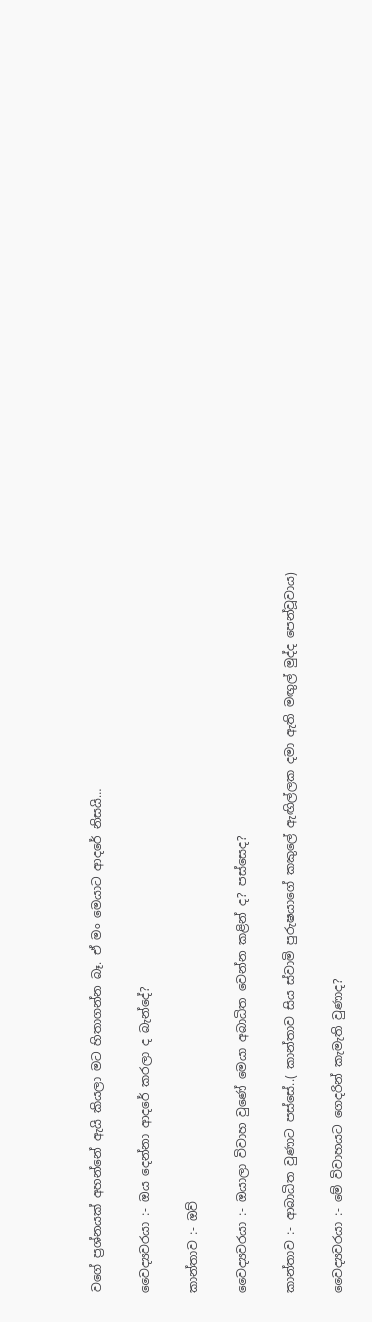වගේ ප්‍රශ්නයක් අහන්නේ ඇයි කියලා මට හිතාගන්න බෑ. ඒ මං මෙයාට ආදරේ නිසයි…

වෛද්‍යවරයා :- ඔය දෙන්නා ආදරේ කරලා ද බැන්දේ?

කාන්තාව :- ඔව්

වෛද්‍යවරයා :- ඔයාලා විවාහ වුණේ මෙයා අබාධිත වෙන්න කළින් ද? පස්සෙද?

කාන්තාව :- ආබාධිත වුණාට පස්සේ..( කාන්තාව සිය ස්වාමි පුරුෂයාගේ කකුලේ ඇඟිල්ලක දමා ඇති මඟුල් මුද්ද පෙන්වූවාය)

වෛද්‍යවරයා :- මේ විවාහයට ගෙදරින් කැමැති වුණාද?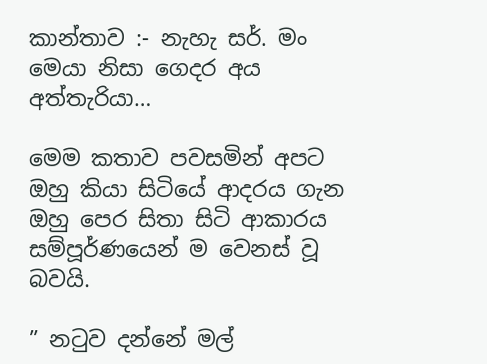කාන්තාව :- නැහැ සර්. මං මෙයා නිසා ගෙදර අය අත්තැරියා…

මෙම කතාව පවසමින් අපට ඔහු කියා සිටියේ ආදරය ගැන ඔහු පෙර සිතා සිටි ආකාරය සම්පූර්ණයෙන් ම වෙනස් වූ බවයි.

” නටුව දන්නේ මල්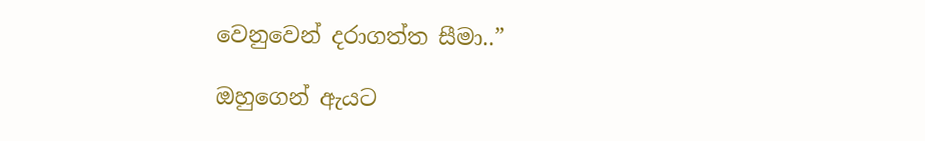වෙනුවෙන් දරාගත්ත සීමා..”

ඔහුගෙන් ඇයට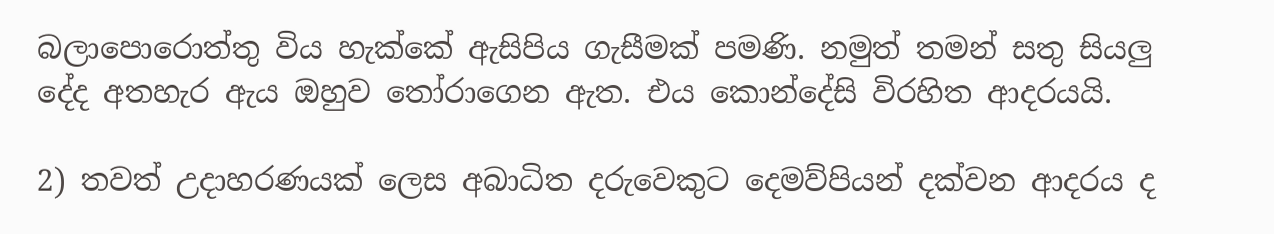බලාපොරොත්තු විය හැක්කේ ඇසිපිය ගැසීමක් පමණි. නමුත් තමන් සතු සියලු දේද අතහැර ඇය ඔහුව තෝරාගෙන ඇත. එය කොන්දේසි විරහිත ආදරයයි.

2) තවත් උදාහරණයක් ලෙස අබාධිත දරුවෙකුට දෙමව්පියන් දක්වන ආදරය ද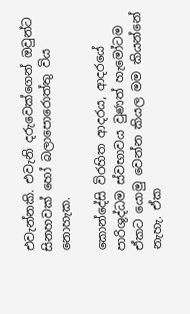එවැන්නකි. එවැනි දරුවෙක්ගෙන් ඔවුන්ට සිනහවක් හෝ බලාපොරොත්තු විය නොහැක.

කොන්දේසි විරහිත ආදරය, ආදරයේ පාරිශුද්ධම ස්වභාවය වුණත් හැමෝටම ඒකට යොමු වෙන්න කියල මම කියන්නේ නැහැ. ඒක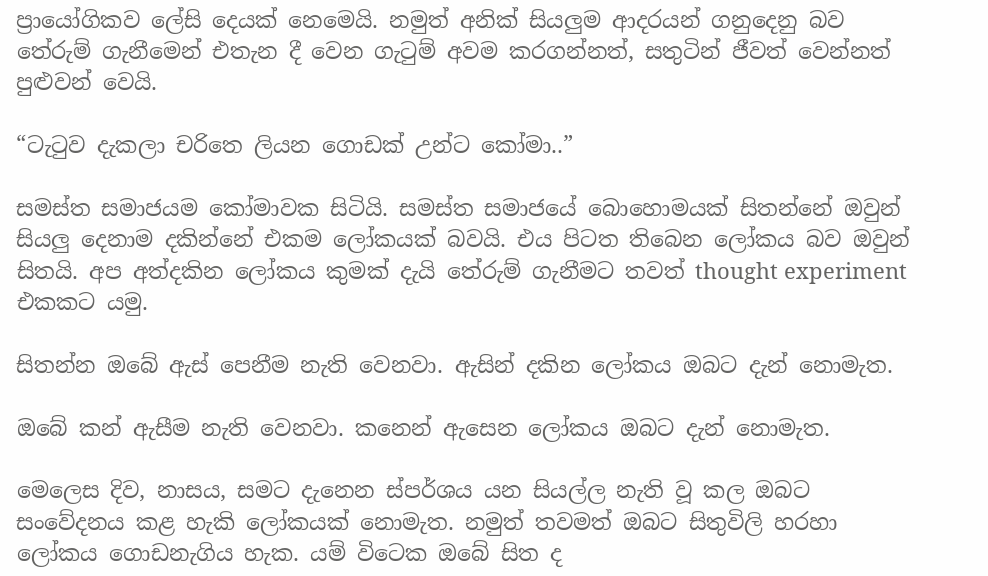ප්‍රායෝගිකව ලේසි දෙයක් නෙමෙයි. නමුත් අනික් සියලුම ආදරයන් ගනුදෙනු බව තේරුම් ගැනීමෙන් එතැන දී වෙන ගැටුම් අවම කරගන්නත්, සතුටින් ජීවත් වෙන්නත් පුළුවන් වෙයි.

“ටැටුව දැකලා චරිතෙ ලියන ගොඩක් උන්ට කෝමා..”

සමස්ත සමාජයම කෝමාවක සිටියි. සමස්ත සමාජයේ බොහොමයක් සිතන්නේ ඔවුන් සියලු දෙනාම දකින්නේ එකම ලෝකයක් බවයි. එය පිටත තිබෙන ලෝකය බව ඔවුන් සිතයි. අප අත්දකින ලෝකය කුමක් දැයි තේරුම් ගැනීමට තවත් thought experiment එකකට යමු.

සිතන්න ඔබේ ඇස් පෙනීම නැති වෙනවා. ඇසින් දකින ලෝකය ඔබට දැන් නොමැත.

ඔබේ කන් ඇසීම නැති වෙනවා. කනෙන් ඇසෙන ලෝකය ඔබට දැන් නොමැත.

මෙලෙස දිව, නාසය, සමට දැනෙන ස්පර්ශය යන සියල්ල නැති වූ කල ඔබට සංවේදනය කළ හැකි ලෝකයක් නොමැත. නමුත් තවමත් ඔබට සිතුවිලි හරහා ලෝකය ගොඩනැගිය හැක. යම් විටෙක ඔබේ සිත ද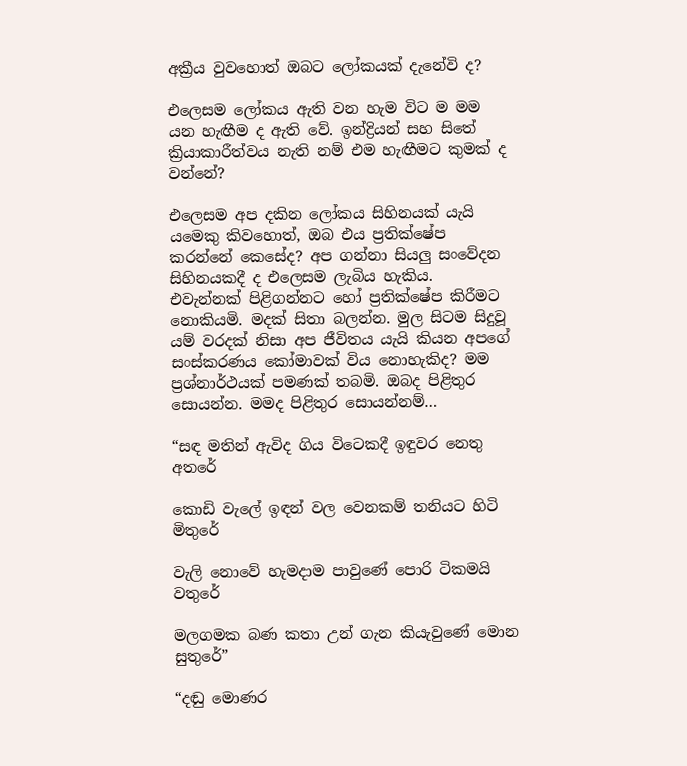අක්‍රීය වුවහොත් ඔබට ලෝකයක් දැනේවි ද?

එලෙසම ලෝකය ඇති වන හැම විට ම මම යන හැඟීම ද ඇති වේ. ඉන්ද්‍රියන් සහ සිතේ ක්‍රියාකාරීත්වය නැති නම් එම හැඟීමට කුමක් ද වන්නේ?

එලෙසම අප දකින ලෝකය සිහිනයක් යැයි යමෙකු කිවහොත්, ඔබ එය ප්‍රතික්ෂේප කරන්නේ කෙසේද? අප ගන්නා සියලු සංවේදන සිහිනයකදී ද එලෙසම ලැබිය හැකිය.  එවැන්නක් පිළිගන්නට හෝ ප්‍රතික්ෂේප කිරීමට නොකියමි. මදක් සිතා බලන්න. මුල සිටම සිදුවූ යම් වරදක් නිසා අප ජීවිතය යැයි කියන අපගේ සංස්කරණය කෝමාවක් විය නොහැකිද? මම ප්‍රශ්නාර්ථයක් පමණක් තබමි. ඔබද පිළිතුර සොයන්න. මමද පිළිතුර සොයන්නම්…

“සඳ මතින් ඇවිද ගිය විටෙකදී ඉඳුවර නෙතු අතරේ

කොඩි වැලේ ඉඳන් වල වෙනකම් තනියට හිටි මිතුරේ

වැලි නොවේ හැමදාම පාවුණේ පොරි ටිකමයි වතුරේ

මලගමක බණ කතා උන් ගැන කියැවුණේ මොන සුතුරේ”

“දඬු මොණර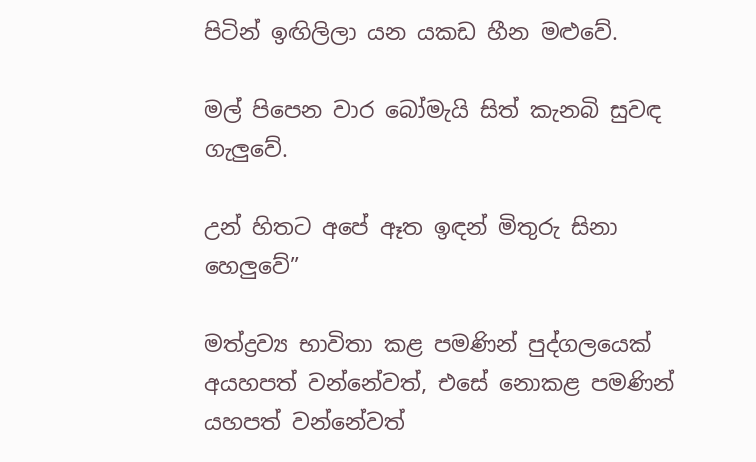පිටින් ඉඟිලිලා යන යකඩ හීන මළුවේ.

මල් පිපෙන වාර බෝමැයි සිත් කැනබි සුවඳ ගැලුවේ.

උන් හිතට අපේ ඈත ඉඳන් මිතුරු සිනා හෙලුවේ”

මත්ද්‍රව්‍ය භාවිතා කළ පමණින් පුද්ගලයෙක් අයහපත් වන්නේවත්, එසේ නොකළ පමණින් යහපත් වන්නේවත්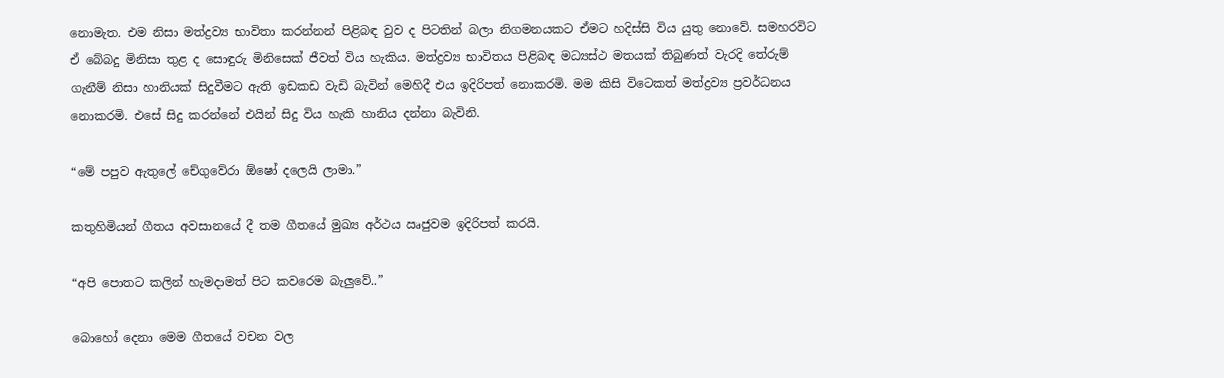නොමැත. එම නිසා මත්ද්‍රව්‍ය භාවිතා කරන්නන් පිළිබඳ වුව ද පිටතින් බලා නිගමනයකට ඒමට හදිස්සි විය යුතු නොවේ. සමහරවිට ඒ බේබදු මිනිසා තුළ ද සොඳුරු මිනිසෙක් ජීවත් විය හැකිය. මත්ද්‍රව්‍ය භාවිතය පිළිබඳ මධ්‍යස්ථ මතයක් තිබුණත් වැරදි තේරුම් ගැනීම් නිසා හානියක් සිදුවීමට ඇති ඉඩකඩ වැඩි බැවින් මෙහිදී එය ඉදිරිපත් නොකරමි. මම කිසි විටෙකත් මත්ද්‍රව්‍ය ප්‍රවර්ධනය නොකරමි. එසේ සිදු කරන්නේ එයින් සිදු විය හැකි හානිය දන්නා බැවිනි.

“මේ පපුව ඇතුලේ චේගුවේරා ඕෂෝ දලෙයි ලාමා.”

කතුහිමියන් ගීතය අවසානයේ දී තම ගීතයේ මුඛ්‍ය අර්ථය ඍජුවම ඉදිරිපත් කරයි.

“අපි පොතට කලින් හැමදාමත් පිට කවරෙම බැලුවේ..”

බොහෝ දෙනා මෙම ගීතයේ වචන වල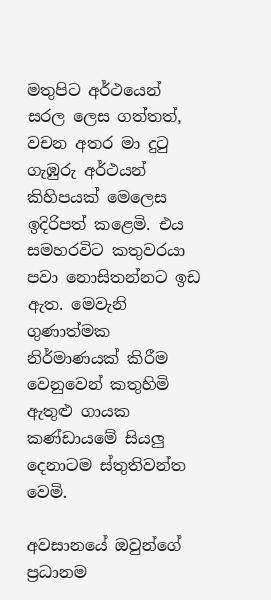මතුපිට අර්ථයෙන් සරල ලෙස ගත්තත්, වචන අතර මා දුටු ගැඹුරු අර්ථයන් කිහිපයක් මෙලෙස ඉදිරිපත් කළෙමි. එය සමහරවිට කතුවරයා පවා නොසිතන්නට ඉඩ ඇත. මෙවැනි ගුණාත්මක නිර්මාණයක් කිරීම වෙනුවෙන් කතුහිමි ඇතුළු ගායක කණ්ඩායමේ සියලු දෙනාටම ස්තුතිවන්ත වෙමි.

අවසානයේ ඔවුන්ගේ ප්‍රධානම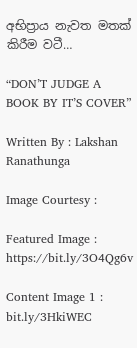අභිප්‍රාය නැවත මතක් කිරීම වටී…

“DON’T JUDGE A BOOK BY IT’S COVER”

Written By : Lakshan Ranathunga

Image Courtesy :

Featured Image : https://bit.ly/3O4Qg6v

Content Image 1 : bit.ly/3HkiWEC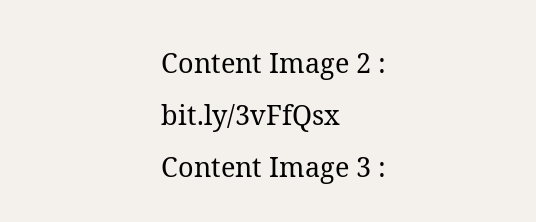Content Image 2 : bit.ly/3vFfQsx
Content Image 3 :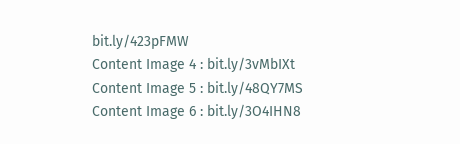bit.ly/423pFMW
Content Image 4 : bit.ly/3vMbIXt
Content Image 5 : bit.ly/48QY7MS
Content Image 6 : bit.ly/3O4IHN8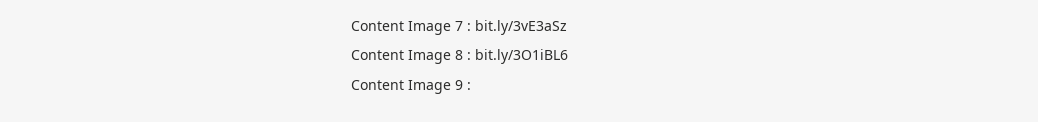Content Image 7 : bit.ly/3vE3aSz
Content Image 8 : bit.ly/3O1iBL6
Content Image 9 :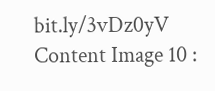bit.ly/3vDz0yV
Content Image 10 :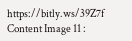https://bitly.ws/39Z7f
Content Image 11 :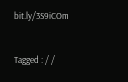bit.ly/3S9iCOm


Tagged : / /